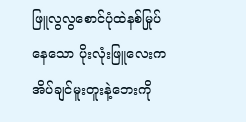ဖြူလွလွစောင်ပုံထဲနစ်မြုပ်နေသော ပိုးလုံးဖြူလေးက အိပ်ချင်မူးတူးနဲ့ဘေးကို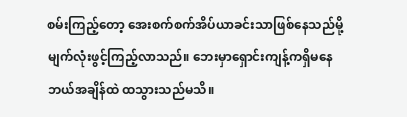စမ်းကြည့်တော့ အေးစက်စက်အိပ်ယာခင်းသာဖြစ်နေသည်မို့ မျက်လုံးဖွင့်ကြည့်လာသည်။ ဘေးမှာရှောင်းကျန့်ကရှိမနေ ဘယ်အချိန်ထဲ ထသွားသည်မသိ။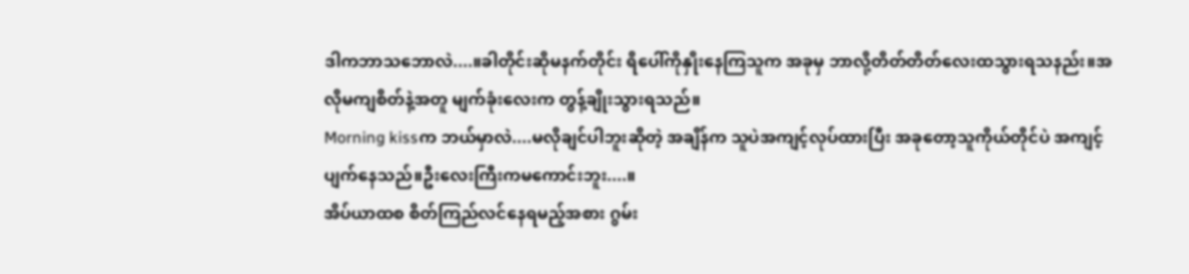ဒါကဘာသဘောလဲ....။ခါတိုင်းဆိုမနက်တိုင်း ရိပေါ်ကိုနှိုးနေကြသူက အခုမှ ဘာလို့တိတ်တိတ်လေးထသွားရသနည်း။အလိုမကျစိတ်နဲ့အတူ မျက်ခုံးလေးက တွန့်ချိုးသွားရသည်။
Morning kissက ဘယ်မှာလဲ....မလိုချင်ပါဘူးဆိုတဲ့ အချိန်က သူပဲအကျင့်လုပ်ထားပြီး အခုတော့သူကိုယ်တိုင်ပဲ အကျင့်ပျက်နေသည်။ဦးလေးကြီးကမကောင်းဘူး....။
အိပ်ယာထစ စိတ်ကြည်လင်နေရမည့်အစား ဂွမ်း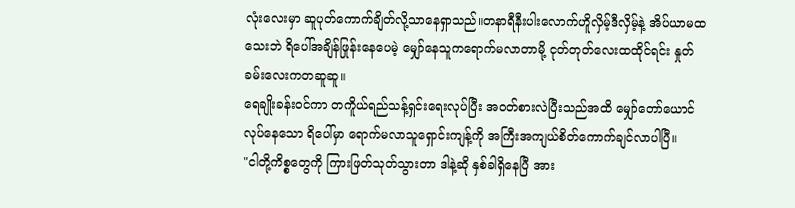လုံးလေးမှာ ဆူပုတ်ကောက်ချိတ်လို့သာနေရှာသည်။တနာရီနီးပါးလောက်ဟိူလှိမ့်ဒီလှိမ့်နဲ့ အိပ်ယာမထသေးဘဲ ရိပေါ်အချိန်ဖြုန်းနေပေမဲ့ မျှော်နေသူကရောက်မလာတာမို့ ငုတ်တုတ်လေးထထိုင်ရင်း နှုတ်ခမ်းလေးကတဆူဆူ။
ရေချိုးခန်းဝင်ကာ တကိူယ်ရည်သန့်ရှင်းရေးလုပ်ပြီး အဝတ်စားလဲပြီးသည်အထိ မျှော်တော်ယောင်လုပ်နေသော ရိပေါ်မှာ ရောက်မလာသူရှောင်းကျန့်ကို အကြီးအကျယ်စိတ်ကောက်ချင်လာပါပြီ။
"ငါတို့ကိစ္စတွေကို ကြားဖြတ်သုတ်သွားတာ ဒါနဲ့ဆို နှစ်ခါရှိနေပြီ အား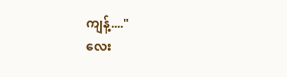ကျန့်...."
လေး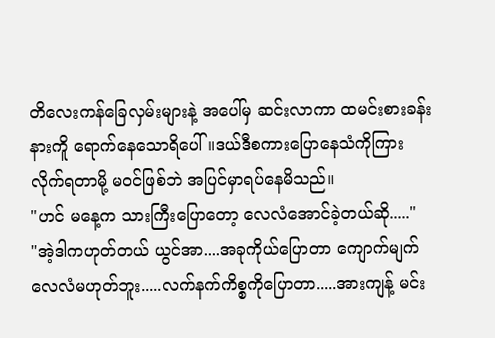တိလေးကန်ခြေလှမ်းများနဲ့ အပေါ်မှ ဆင်းလာကာ ထမင်းစားခန်းနားကိူ ရောက်နေသောရိပေါ်။ဒယ်ဒီစကားပြောနေသံကိုကြားလိုက်ရတာမို့ မဝင်ဖြစ်ဘဲ အပြင်မှာရပ်နေမိသည်။
"ဟင် မနေ့က သားကြီးပြောတော့ လေလံအောင်ခဲ့တယ်ဆို....."
"အဲ့ဒါကဟုတ်တယ် ယွင်အာ....အခုကိုယ်ပြောတာ ကျောက်မျက်လေလံမဟုတ်ဘူး.....လက်နက်ကိစ္စကိုပြောတာ.....အားကျန့် မင်း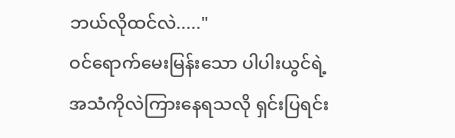ဘယ်လိုထင်လဲ....."
ဝင်ရောက်မေးမြန်းသော ပါပါးယွင်ရဲ့အသံကိုလဲကြားနေရသလို ရှင်းပြရင်း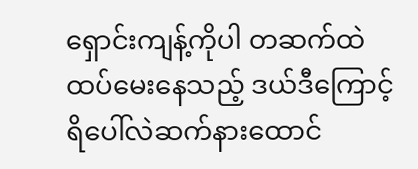ရှောင်းကျန့်ကိုပါ တဆက်ထဲထပ်မေးနေသည့် ဒယ်ဒီကြောင့် ရိပေါ်လဲဆက်နားထောင်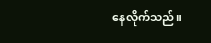နေလိုက်သည်။